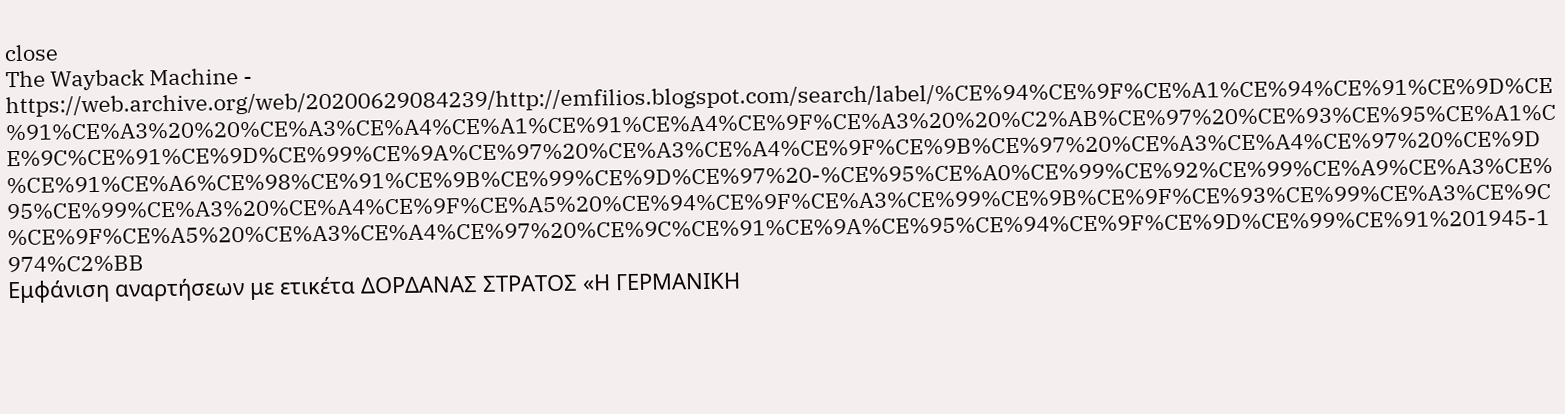close
The Wayback Machine - https://web.archive.org/web/20200629084239/http://emfilios.blogspot.com/search/label/%CE%94%CE%9F%CE%A1%CE%94%CE%91%CE%9D%CE%91%CE%A3%20%20%CE%A3%CE%A4%CE%A1%CE%91%CE%A4%CE%9F%CE%A3%20%20%C2%AB%CE%97%20%CE%93%CE%95%CE%A1%CE%9C%CE%91%CE%9D%CE%99%CE%9A%CE%97%20%CE%A3%CE%A4%CE%9F%CE%9B%CE%97%20%CE%A3%CE%A4%CE%97%20%CE%9D%CE%91%CE%A6%CE%98%CE%91%CE%9B%CE%99%CE%9D%CE%97%20-%CE%95%CE%A0%CE%99%CE%92%CE%99%CE%A9%CE%A3%CE%95%CE%99%CE%A3%20%CE%A4%CE%9F%CE%A5%20%CE%94%CE%9F%CE%A3%CE%99%CE%9B%CE%9F%CE%93%CE%99%CE%A3%CE%9C%CE%9F%CE%A5%20%CE%A3%CE%A4%CE%97%20%CE%9C%CE%91%CE%9A%CE%95%CE%94%CE%9F%CE%9D%CE%99%CE%91%201945-1974%C2%BB
Εμφάνιση αναρτήσεων με ετικέτα ΔΟΡΔΑΝΑΣ ΣΤΡΑΤΟΣ «Η ΓΕΡΜΑΝΙΚΗ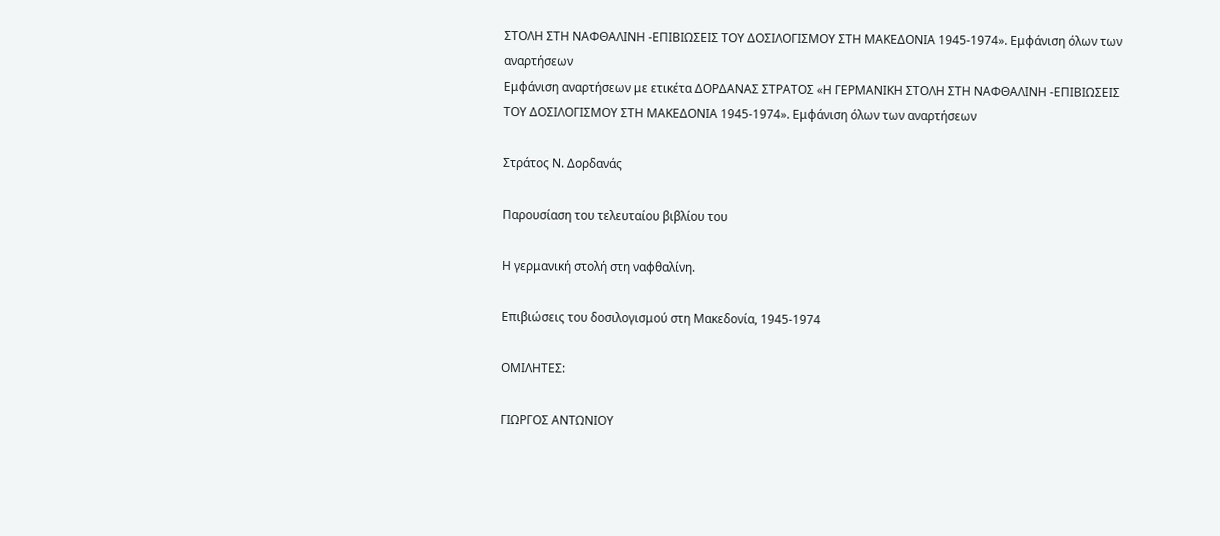ΣΤΟΛΗ ΣΤΗ ΝΑΦΘΑΛΙΝΗ -ΕΠΙΒΙΩΣΕΙΣ ΤΟΥ ΔΟΣΙΛΟΓΙΣΜΟΥ ΣΤΗ ΜΑΚΕΔΟΝΙΑ 1945-1974». Εμφάνιση όλων των αναρτήσεων
Εμφάνιση αναρτήσεων με ετικέτα ΔΟΡΔΑΝΑΣ ΣΤΡΑΤΟΣ «Η ΓΕΡΜΑΝΙΚΗ ΣΤΟΛΗ ΣΤΗ ΝΑΦΘΑΛΙΝΗ -ΕΠΙΒΙΩΣΕΙΣ ΤΟΥ ΔΟΣΙΛΟΓΙΣΜΟΥ ΣΤΗ ΜΑΚΕΔΟΝΙΑ 1945-1974». Εμφάνιση όλων των αναρτήσεων

Στράτος Ν. Δορδανάς

Παρουσίαση του τελευταίου βιβλίου του

Η γερμανική στολή στη ναφθαλίνη.

Επιβιώσεις του δοσιλογισμού στη Μακεδονία, 1945-1974

ΟΜΙΛΗΤΕΣ:

ΓΙΩΡΓΟΣ ΑΝΤΩΝΙΟΥ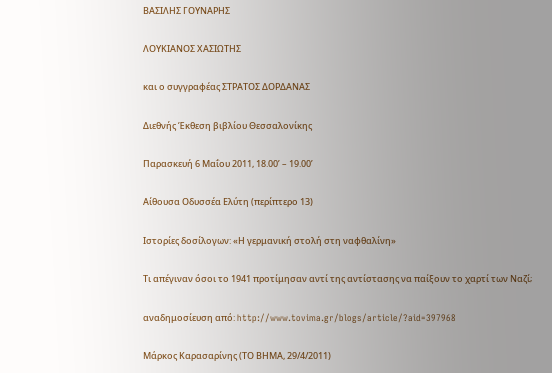ΒΑΣΙΛΗΣ ΓΟΥΝΑΡΗΣ

ΛΟΥΚΙΑΝΟΣ ΧΑΣΙΩΤΗΣ

και ο συγγραφέας ΣΤΡΑΤΟΣ ΔΟΡΔΑΝΑΣ

Διεθνής Έκθεση βιβλίου Θεσσαλονίκης

Παρασκευή 6 Μαΐου 2011, 18.00’ – 19.00’

Αίθουσα Οδυσσέα Ελύτη (περίπτερο 13)

Ιστορίες δοσίλογων: «Η γερμανική στολή στη ναφθαλίνη»

Τι απέγιναν όσοι το 1941 προτίμησαν αντί της αντίστασης να παίξουν το χαρτί των Ναζί;

αναδημοσίευση από: http://www.tovima.gr/blogs/article/?aid=397968

Μάρκος Καρασαρίνης (ΤΟ ΒΗΜΑ, 29/4/2011)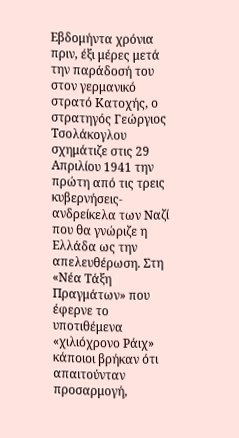Εβδομήντα χρόνια πριν, έξι μέρες μετά την παράδοσή του στον γερμανικό στρατό Κατοχής, ο στρατηγός Γεώργιος Τσολάκογλου σχημάτιζε στις 29 Απριλίου 1941 την πρώτη από τις τρεις κυβερνήσεις-ανδρείκελα των Ναζί που θα γνώριζε η Ελλάδα ως την απελευθέρωση. Στη «Νέα Τάξη Πραγμάτων» που έφερνε το υποτιθέμενα «χιλιόχρονο Ράιχ» κάποιοι βρήκαν ότι απαιτούνταν προσαρμογή,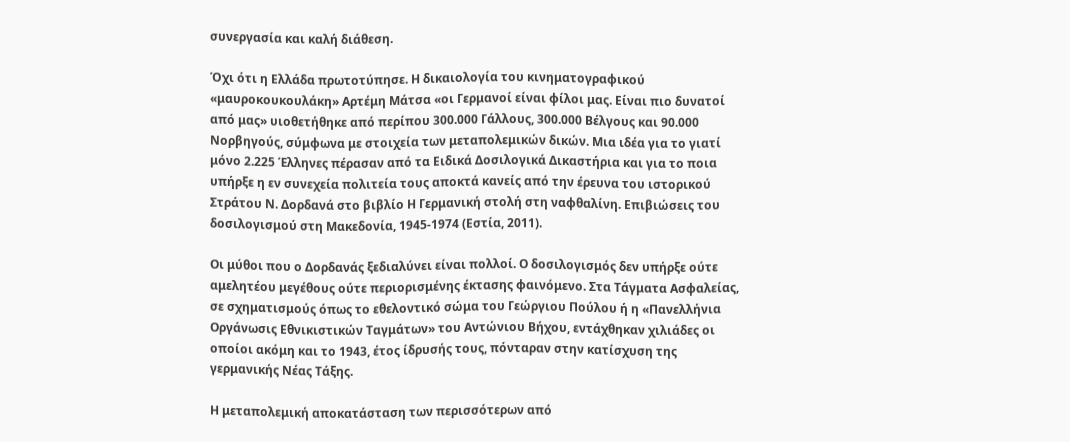συνεργασία και καλή διάθεση.

Όχι ότι η Ελλάδα πρωτοτύπησε. Η δικαιολογία του κινηματογραφικού «μαυροκουκουλάκη» Αρτέμη Μάτσα «οι Γερμανοί είναι φίλοι μας. Είναι πιο δυνατοί από μας» υιοθετήθηκε από περίπου 300.000 Γάλλους, 300.000 Βέλγους και 90.000 Νορβηγούς, σύμφωνα με στοιχεία των μεταπολεμικών δικών. Μια ιδέα για το γιατί μόνο 2.225 Έλληνες πέρασαν από τα Ειδικά Δοσιλογικά Δικαστήρια και για το ποια υπήρξε η εν συνεχεία πολιτεία τους αποκτά κανείς από την έρευνα του ιστορικού Στράτου Ν. Δορδανά στο βιβλίο Η Γερμανική στολή στη ναφθαλίνη. Επιβιώσεις του δοσιλογισμού στη Μακεδονία, 1945-1974 (Εστία, 2011).

Οι μύθοι που ο Δορδανάς ξεδιαλύνει είναι πολλοί. Ο δοσιλογισμός δεν υπήρξε ούτε αμελητέου μεγέθους ούτε περιορισμένης έκτασης φαινόμενο. Στα Τάγματα Ασφαλείας, σε σχηματισμούς όπως το εθελοντικό σώμα του Γεώργιου Πούλου ή η «Πανελλήνια Οργάνωσις Εθνικιστικών Ταγμάτων» του Αντώνιου Βήχου, εντάχθηκαν χιλιάδες οι οποίοι ακόμη και το 1943, έτος ίδρυσής τους, πόνταραν στην κατίσχυση της γερμανικής Νέας Τάξης.

Η μεταπολεμική αποκατάσταση των περισσότερων από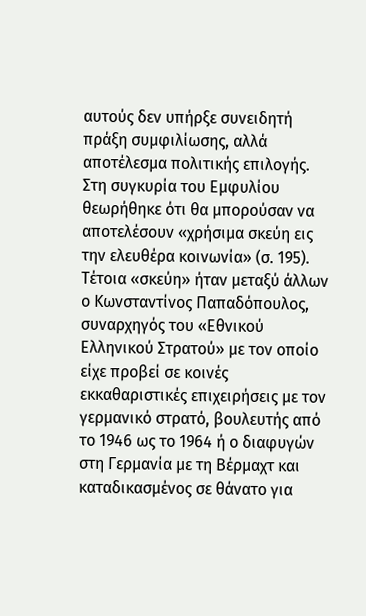αυτούς δεν υπήρξε συνειδητή πράξη συμφιλίωσης, αλλά αποτέλεσμα πολιτικής επιλογής. Στη συγκυρία του Εμφυλίου θεωρήθηκε ότι θα μπορούσαν να αποτελέσουν «χρήσιμα σκεύη εις την ελευθέρα κοινωνία» (σ. 195). Τέτοια «σκεύη» ήταν μεταξύ άλλων ο Κωνσταντίνος Παπαδόπουλος, συναρχηγός του «Εθνικού Ελληνικού Στρατού» με τον οποίο είχε προβεί σε κοινές εκκαθαριστικές επιχειρήσεις με τον γερμανικό στρατό, βουλευτής από το 1946 ως το 1964 ή ο διαφυγών στη Γερμανία με τη Βέρμαχτ και καταδικασμένος σε θάνατο για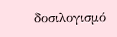δοσιλογισμό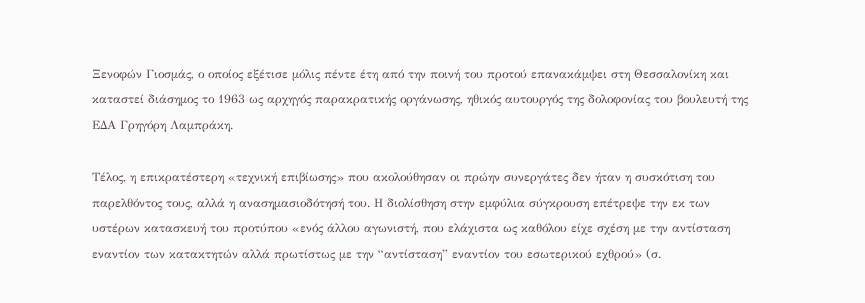Ξενοφών Γιοσμάς, ο οποίος εξέτισε μόλις πέντε έτη από την ποινή του προτού επανακάμψει στη Θεσσαλονίκη και καταστεί διάσημος το 1963 ως αρχηγός παρακρατικής οργάνωσης, ηθικός αυτουργός της δολοφονίας του βουλευτή της ΕΔΑ Γρηγόρη Λαμπράκη.

Τέλος, η επικρατέστερη «τεχνική επιβίωσης» που ακολούθησαν οι πρώην συνεργάτες δεν ήταν η συσκότιση του παρελθόντος τους, αλλά η ανασημασιοδότησή του. Η διολίσθηση στην εμφύλια σύγκρουση επέτρεψε την εκ των υστέρων κατασκευή του προτύπου «ενός άλλου αγωνιστή, που ελάχιστα ως καθόλου είχε σχέση με την αντίσταση εναντίον των κατακτητών αλλά πρωτίστως με την “αντίσταση” εναντίον του εσωτερικού εχθρού» (σ.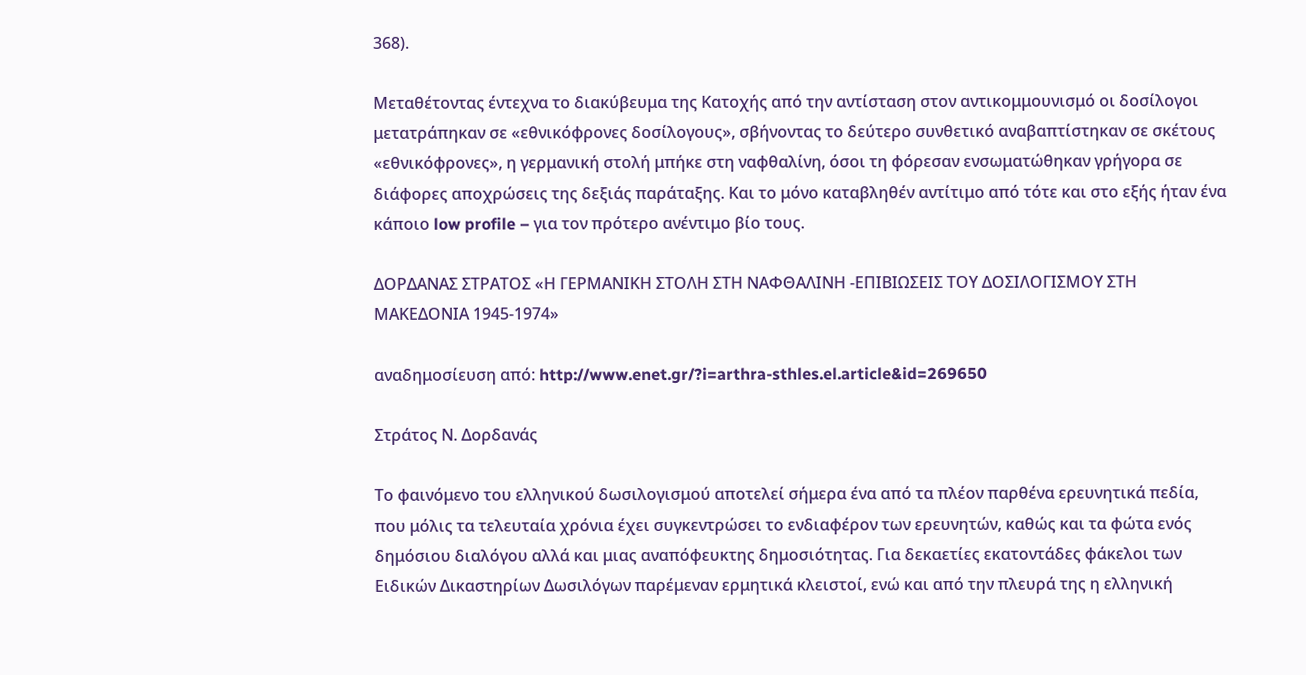368).

Μεταθέτοντας έντεχνα το διακύβευμα της Κατοχής από την αντίσταση στον αντικομμουνισμό οι δοσίλογοι μετατράπηκαν σε «εθνικόφρονες δοσίλογους», σβήνοντας το δεύτερο συνθετικό αναβαπτίστηκαν σε σκέτους «εθνικόφρονες», η γερμανική στολή μπήκε στη ναφθαλίνη, όσοι τη φόρεσαν ενσωματώθηκαν γρήγορα σε διάφορες αποχρώσεις της δεξιάς παράταξης. Και το μόνο καταβληθέν αντίτιμο από τότε και στο εξής ήταν ένα κάποιο low profile – για τον πρότερο ανέντιμο βίο τους.

ΔΟΡΔΑΝΑΣ ΣΤΡΑΤΟΣ «Η ΓΕΡΜΑΝΙΚΗ ΣΤΟΛΗ ΣΤΗ ΝΑΦΘΑΛΙΝΗ -ΕΠΙΒΙΩΣΕΙΣ ΤΟΥ ΔΟΣΙΛΟΓΙΣΜΟΥ ΣΤΗ ΜΑΚΕΔΟΝΙΑ 1945-1974»

αναδημοσίευση από: http://www.enet.gr/?i=arthra-sthles.el.article&id=269650

Στράτος Ν. Δορδανάς

Το φαινόμενο του ελληνικού δωσιλογισμού αποτελεί σήμερα ένα από τα πλέον παρθένα ερευνητικά πεδία, που μόλις τα τελευταία χρόνια έχει συγκεντρώσει το ενδιαφέρον των ερευνητών, καθώς και τα φώτα ενός δημόσιου διαλόγου αλλά και μιας αναπόφευκτης δημοσιότητας. Για δεκαετίες εκατοντάδες φάκελοι των Ειδικών Δικαστηρίων Δωσιλόγων παρέμεναν ερμητικά κλειστοί, ενώ και από την πλευρά της η ελληνική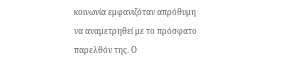κοινωνία εμφανιζόταν απρόθυμη να αναμετρηθεί με το πρόσφατο παρελθόν της. Ο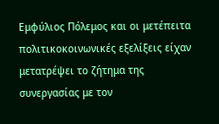Εμφύλιος Πόλεμος και οι μετέπειτα πολιτικοκοινωνικές εξελίξεις είχαν μετατρέψει το ζήτημα της συνεργασίας με τον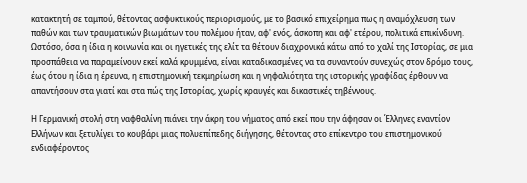κατακτητή σε ταμπού, θέτοντας ασφυκτικούς περιορισμούς, με το βασικό επιχείρημα πως η αναμόχλευση των παθών και των τραυματικών βιωμάτων του πολέμου ήταν, αφ' ενός, άσκοπη και αφ' ετέρου, πολιτικά επικίνδυνη. Ωστόσο, όσα η ίδια η κοινωνία και οι ηγετικές της ελίτ τα θέτουν διαχρονικά κάτω από το χαλί της Ιστορίας, σε μια προσπάθεια να παραμείνουν εκεί καλά κρυμμένα, είναι καταδικασμένες να τα συναντούν συνεχώς στον δρόμο τους, έως ότου η ίδια η έρευνα, η επιστημονική τεκμηρίωση και η νηφαλιότητα της ιστορικής γραφίδας έρθουν να απαντήσουν στα γιατί και στα πώς της Ιστορίας, χωρίς κραυγές και δικαστικές τηβέννους.

Η Γερμανική στολή στη ναφθαλίνη πιάνει την άκρη του νήματος από εκεί που την άφησαν οι Έλληνες εναντίον Ελλήνων και ξετυλίγει το κουβάρι μιας πολυεπίπεδης διήγησης, θέτοντας στο επίκεντρο του επιστημονικού ενδιαφέροντος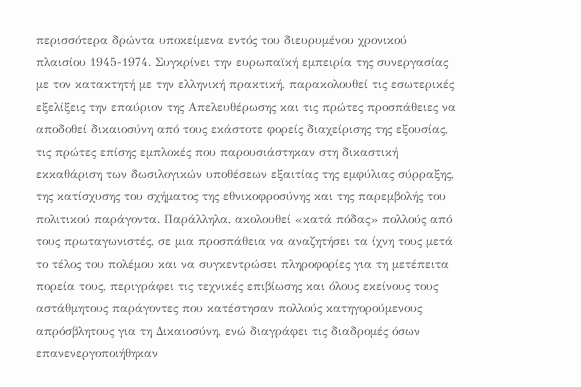περισσότερα δρώντα υποκείμενα εντός του διευρυμένου χρονικού πλαισίου 1945-1974. Συγκρίνει την ευρωπαϊκή εμπειρία της συνεργασίας με τον κατακτητή με την ελληνική πρακτική, παρακολουθεί τις εσωτερικές εξελίξεις την επαύριον της Απελευθέρωσης και τις πρώτες προσπάθειες να αποδοθεί δικαιοσύνη από τους εκάστοτε φορείς διαχείρισης της εξουσίας, τις πρώτες επίσης εμπλοκές που παρουσιάστηκαν στη δικαστική εκκαθάριση των δωσιλογικών υποθέσεων εξαιτίας της εμφύλιας σύρραξης, της κατίσχυσης του σχήματος της εθνικοφροσύνης και της παρεμβολής του πολιτικού παράγοντα. Παράλληλα, ακολουθεί «κατά πόδας» πολλούς από τους πρωταγωνιστές, σε μια προσπάθεια να αναζητήσει τα ίχνη τους μετά το τέλος του πολέμου και να συγκεντρώσει πληροφορίες για τη μετέπειτα πορεία τους, περιγράφει τις τεχνικές επιβίωσης και όλους εκείνους τους αστάθμητους παράγοντες που κατέστησαν πολλούς κατηγορούμενους απρόσβλητους για τη Δικαιοσύνη, ενώ διαγράφει τις διαδρομές όσων επανενεργοποιήθηκαν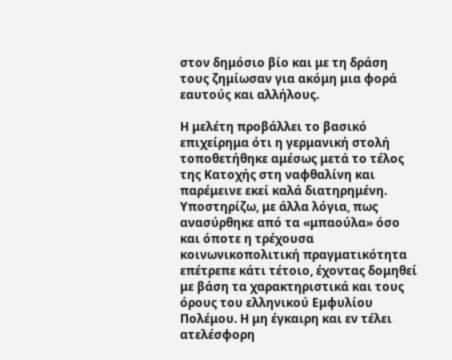στον δημόσιο βίο και με τη δράση τους ζημίωσαν για ακόμη μια φορά εαυτούς και αλλήλους.

Η μελέτη προβάλλει το βασικό επιχείρημα ότι η γερμανική στολή τοποθετήθηκε αμέσως μετά το τέλος της Κατοχής στη ναφθαλίνη και παρέμεινε εκεί καλά διατηρημένη. Υποστηρίζω, με άλλα λόγια, πως ανασύρθηκε από τα «μπαούλα» όσο και όποτε η τρέχουσα κοινωνικοπολιτική πραγματικότητα επέτρεπε κάτι τέτοιο, έχοντας δομηθεί με βάση τα χαρακτηριστικά και τους όρους του ελληνικού Εμφυλίου Πολέμου. Η μη έγκαιρη και εν τέλει ατελέσφορη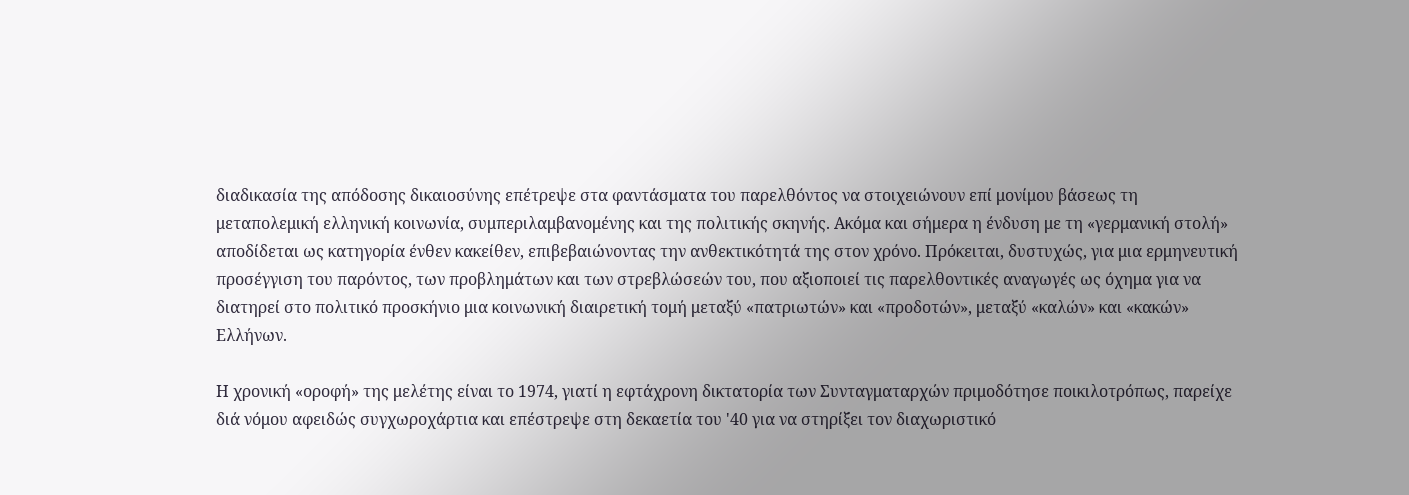διαδικασία της απόδοσης δικαιοσύνης επέτρεψε στα φαντάσματα του παρελθόντος να στοιχειώνουν επί μονίμου βάσεως τη μεταπολεμική ελληνική κοινωνία, συμπεριλαμβανομένης και της πολιτικής σκηνής. Ακόμα και σήμερα η ένδυση με τη «γερμανική στολή» αποδίδεται ως κατηγορία ένθεν κακείθεν, επιβεβαιώνοντας την ανθεκτικότητά της στον χρόνο. Πρόκειται, δυστυχώς, για μια ερμηνευτική προσέγγιση του παρόντος, των προβλημάτων και των στρεβλώσεών του, που αξιοποιεί τις παρελθοντικές αναγωγές ως όχημα για να διατηρεί στο πολιτικό προσκήνιο μια κοινωνική διαιρετική τομή μεταξύ «πατριωτών» και «προδοτών», μεταξύ «καλών» και «κακών» Ελλήνων.

Η χρονική «οροφή» της μελέτης είναι το 1974, γιατί η εφτάχρονη δικτατορία των Συνταγματαρχών πριμοδότησε ποικιλοτρόπως, παρείχε διά νόμου αφειδώς συγχωροχάρτια και επέστρεψε στη δεκαετία του '40 για να στηρίξει τον διαχωριστικό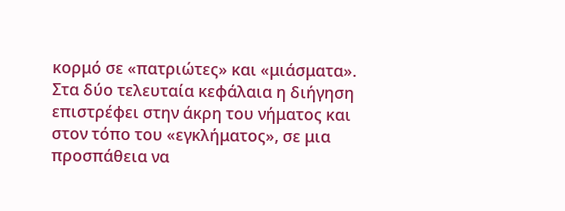κορμό σε «πατριώτες» και «μιάσματα». Στα δύο τελευταία κεφάλαια η διήγηση επιστρέφει στην άκρη του νήματος και στον τόπο του «εγκλήματος», σε μια προσπάθεια να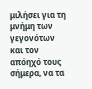μιλήσει για τη μνήμη των γεγονότων και τον απόηχό τους σήμερα, να τα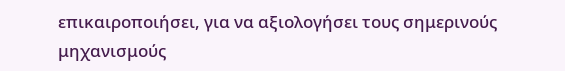επικαιροποιήσει, για να αξιολογήσει τους σημερινούς μηχανισμούς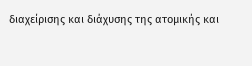διαχείρισης και διάχυσης της ατομικής και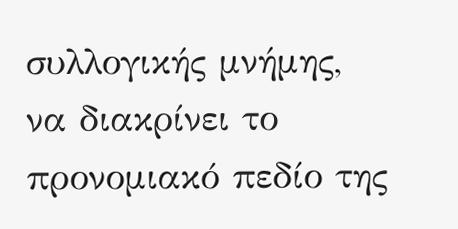συλλογικής μνήμης, να διακρίνει το προνομιακό πεδίο της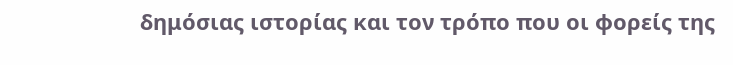δημόσιας ιστορίας και τον τρόπο που οι φορείς της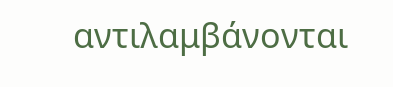αντιλαμβάνονται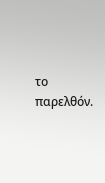το παρελθόν.